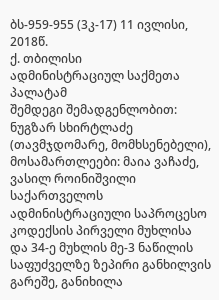ბს-959-955 (3კ-17) 11 ივლისი, 2018წ.
ქ. თბილისი
ადმინისტრაციულ საქმეთა პალატამ
შემდეგი შემადგენლობით:
ნუგზარ სხირტლაძე (თავმჯდომარე, მომხსენებელი),
მოსამართლეები: მაია ვაჩაძე, ვასილ როინიშვილი
საქართველოს ადმინისტრაციული საპროცესო კოდექსის პირველი მუხლისა და 34-ე მუხლის მე-3 ნაწილის საფუძველზე ზეპირი განხილვის გარეშე, განიხილა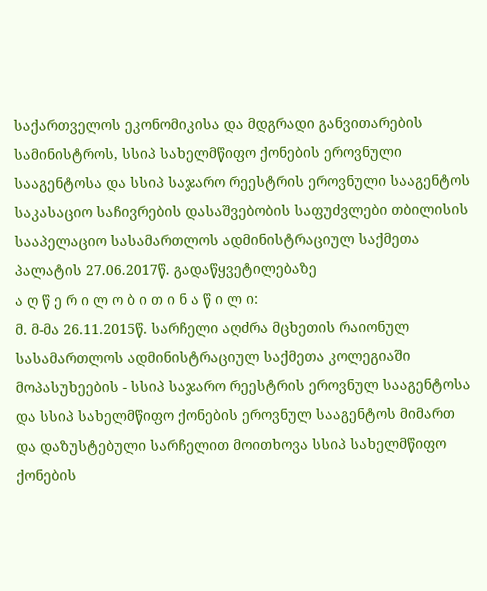საქართველოს ეკონომიკისა და მდგრადი განვითარების სამინისტროს, სსიპ სახელმწიფო ქონების ეროვნული სააგენტოსა და სსიპ საჯარო რეესტრის ეროვნული სააგენტოს საკასაციო საჩივრების დასაშვებობის საფუძვლები თბილისის სააპელაციო სასამართლოს ადმინისტრაციულ საქმეთა პალატის 27.06.2017წ. გადაწყვეტილებაზე
ა ღ წ ე რ ი ლ ო ბ ი თ ი ნ ა წ ი ლ ი:
მ. მ-მა 26.11.2015წ. სარჩელი აღძრა მცხეთის რაიონულ სასამართლოს ადმინისტრაციულ საქმეთა კოლეგიაში მოპასუხეების - სსიპ საჯარო რეესტრის ეროვნულ სააგენტოსა და სსიპ სახელმწიფო ქონების ეროვნულ სააგენტოს მიმართ და დაზუსტებული სარჩელით მოითხოვა სსიპ სახელმწიფო ქონების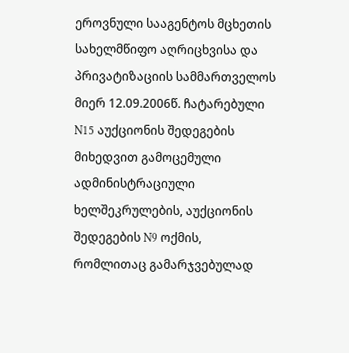ეროვნული სააგენტოს მცხეთის სახელმწიფო აღრიცხვისა და პრივატიზაციის სამმართველოს მიერ 12.09.2006წ. ჩატარებული N15 აუქციონის შედეგების მიხედვით გამოცემული ადმინისტრაციული ხელშეკრულების, აუქციონის შედეგების N9 ოქმის, რომლითაც გამარჯვებულად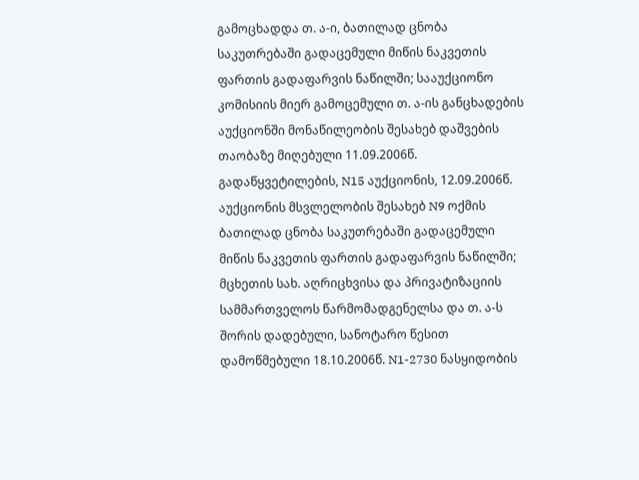გამოცხადდა თ. ა-ი, ბათილად ცნობა საკუთრებაში გადაცემული მიწის ნაკვეთის ფართის გადაფარვის ნაწილში; სააუქციონო კომისიის მიერ გამოცემული თ. ა-ის განცხადების აუქციონში მონაწილეობის შესახებ დაშვების თაობაზე მიღებული 11.09.2006წ. გადაწყვეტილების, N15 აუქციონის, 12.09.2006წ. აუქციონის მსვლელობის შესახებ N9 ოქმის ბათილად ცნობა საკუთრებაში გადაცემული მიწის ნაკვეთის ფართის გადაფარვის ნაწილში; მცხეთის სახ. აღრიცხვისა და პრივატიზაციის სამმართველოს წარმომადგენელსა და თ. ა-ს შორის დადებული, სანოტარო წესით დამოწმებული 18.10.2006წ. N1-2730 ნასყიდობის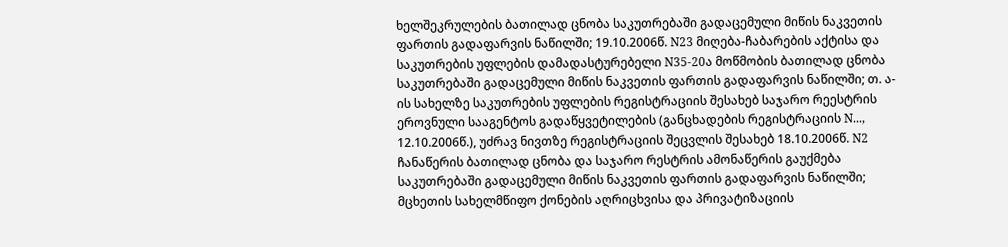ხელშეკრულების ბათილად ცნობა საკუთრებაში გადაცემული მიწის ნაკვეთის ფართის გადაფარვის ნაწილში; 19.10.2006წ. N23 მიღება-ჩაბარების აქტისა და საკუთრების უფლების დამადასტურებელი N35-20ა მოწმობის ბათილად ცნობა საკუთრებაში გადაცემული მიწის ნაკვეთის ფართის გადაფარვის ნაწილში; თ. ა-ის სახელზე საკუთრების უფლების რეგისტრაციის შესახებ საჯარო რეესტრის ეროვნული სააგენტოს გადაწყვეტილების (განცხადების რეგისტრაციის N..., 12.10.2006წ.), უძრავ ნივთზე რეგისტრაციის შეცვლის შესახებ 18.10.2006წ. N2 ჩანაწერის ბათილად ცნობა და საჯარო რესტრის ამონაწერის გაუქმება საკუთრებაში გადაცემული მიწის ნაკვეთის ფართის გადაფარვის ნაწილში; მცხეთის სახელმწიფო ქონების აღრიცხვისა და პრივატიზაციის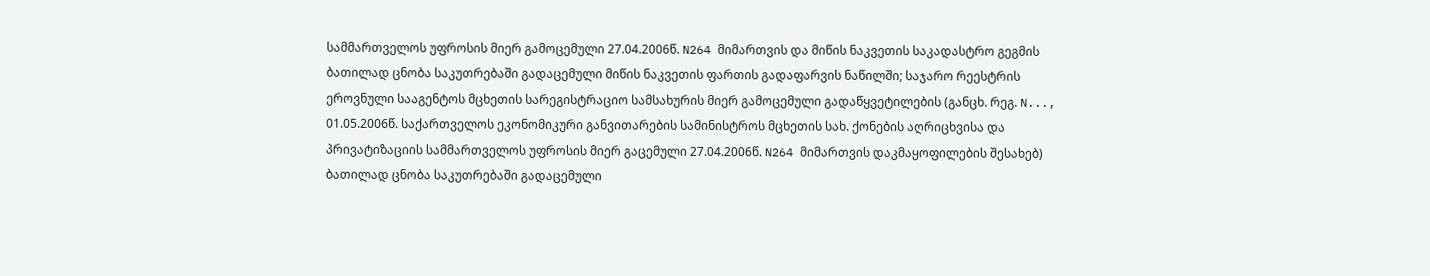სამმართველოს უფროსის მიერ გამოცემული 27.04.2006წ. N264 მიმართვის და მიწის ნაკვეთის საკადასტრო გეგმის ბათილად ცნობა საკუთრებაში გადაცემული მიწის ნაკვეთის ფართის გადაფარვის ნაწილში; საჯარო რეესტრის ეროვნული სააგენტოს მცხეთის სარეგისტრაციო სამსახურის მიერ გამოცემული გადაწყვეტილების (განცხ. რეგ. N..., 01.05.2006წ. საქართველოს ეკონომიკური განვითარების სამინისტროს მცხეთის სახ. ქონების აღრიცხვისა და პრივატიზაციის სამმართველოს უფროსის მიერ გაცემული 27.04.2006წ. N264 მიმართვის დაკმაყოფილების შესახებ) ბათილად ცნობა საკუთრებაში გადაცემული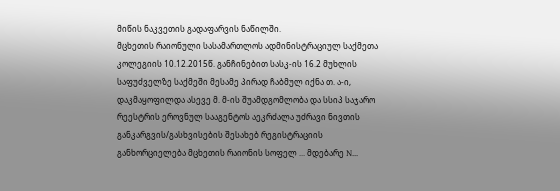მიწის ნაკვეთის გადაფარვის ნაწილში.
მცხეთის რაიონული სასამართლოს ადმინისტრაციულ საქმეთა კოლეგიის 10.12.2015წ. განჩინებით სასკ-ის 16.2 მუხლის საფუძველზე საქმეში მესამე პირად ჩაბმულ იქნა თ. ა-ი, დაკმაყოფილდა ასევე მ. მ-ის შუამდგომლობა და სსიპ საჯარო რეესტრის ეროვნულ სააგენტოს აეკრძალა უძრავი ნივთის განკარგვის/გასხვისების შესახებ რეგისტრაციის განხორციელება მცხეთის რაიონის სოფელ ... მდებარე N...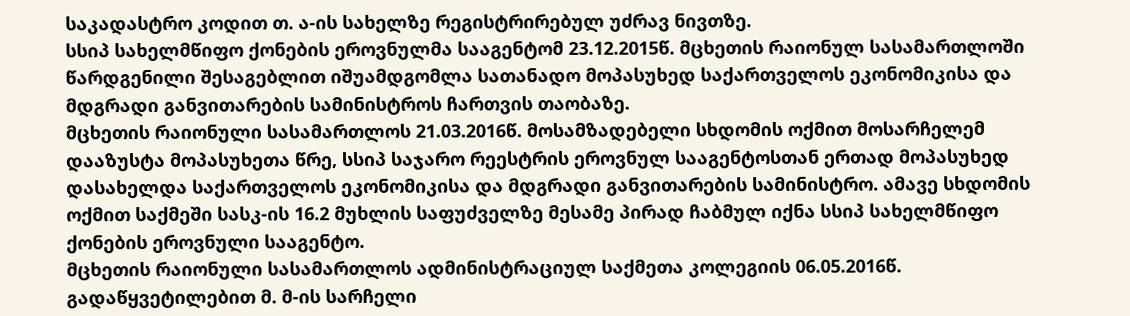საკადასტრო კოდით თ. ა-ის სახელზე რეგისტრირებულ უძრავ ნივთზე.
სსიპ სახელმწიფო ქონების ეროვნულმა სააგენტომ 23.12.2015წ. მცხეთის რაიონულ სასამართლოში წარდგენილი შესაგებლით იშუამდგომლა სათანადო მოპასუხედ საქართველოს ეკონომიკისა და მდგრადი განვითარების სამინისტროს ჩართვის თაობაზე.
მცხეთის რაიონული სასამართლოს 21.03.2016წ. მოსამზადებელი სხდომის ოქმით მოსარჩელემ დააზუსტა მოპასუხეთა წრე, სსიპ საჯარო რეესტრის ეროვნულ სააგენტოსთან ერთად მოპასუხედ დასახელდა საქართველოს ეკონომიკისა და მდგრადი განვითარების სამინისტრო. ამავე სხდომის ოქმით საქმეში სასკ-ის 16.2 მუხლის საფუძველზე მესამე პირად ჩაბმულ იქნა სსიპ სახელმწიფო ქონების ეროვნული სააგენტო.
მცხეთის რაიონული სასამართლოს ადმინისტრაციულ საქმეთა კოლეგიის 06.05.2016წ. გადაწყვეტილებით მ. მ-ის სარჩელი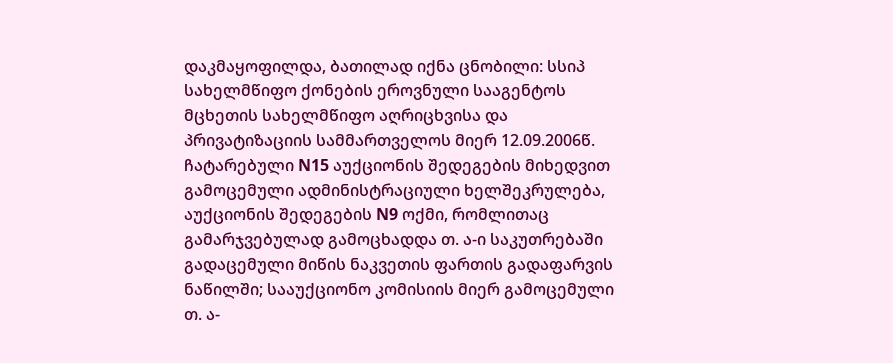დაკმაყოფილდა, ბათილად იქნა ცნობილი: სსიპ სახელმწიფო ქონების ეროვნული სააგენტოს მცხეთის სახელმწიფო აღრიცხვისა და პრივატიზაციის სამმართველოს მიერ 12.09.2006წ. ჩატარებული N15 აუქციონის შედეგების მიხედვით გამოცემული ადმინისტრაციული ხელშეკრულება, აუქციონის შედეგების N9 ოქმი, რომლითაც გამარჯვებულად გამოცხადდა თ. ა-ი საკუთრებაში გადაცემული მიწის ნაკვეთის ფართის გადაფარვის ნაწილში; სააუქციონო კომისიის მიერ გამოცემული თ. ა-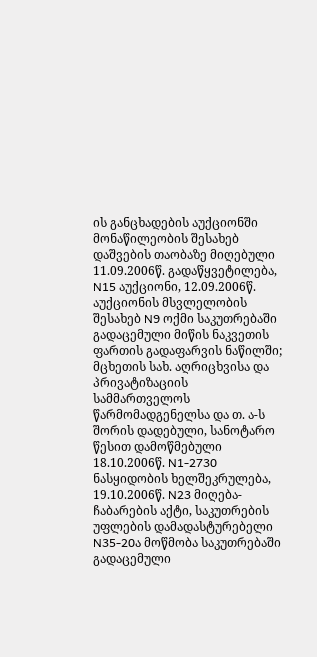ის განცხადების აუქციონში მონაწილეობის შესახებ დაშვების თაობაზე მიღებული 11.09.2006წ. გადაწყვეტილება, N15 აუქციონი, 12.09.2006წ. აუქციონის მსვლელობის შესახებ N9 ოქმი საკუთრებაში გადაცემული მიწის ნაკვეთის ფართის გადაფარვის ნაწილში; მცხეთის სახ. აღრიცხვისა და პრივატიზაციის სამმართველოს წარმომადგენელსა და თ. ა-ს შორის დადებული, სანოტარო წესით დამოწმებული 18.10.2006წ. N1-2730 ნასყიდობის ხელშეკრულება, 19.10.2006წ. N23 მიღება-ჩაბარების აქტი, საკუთრების უფლების დამადასტურებელი N35-20ა მოწმობა საკუთრებაში გადაცემული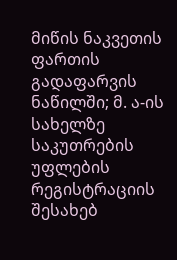მიწის ნაკვეთის ფართის გადაფარვის ნაწილში; მ. ა-ის სახელზე საკუთრების უფლების რეგისტრაციის შესახებ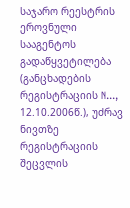საჯარო რეესტრის ეროვნული სააგენტოს გადაწყვეტილება (განცხადების რეგისტრაციის N..., 12.10.2006წ.), უძრავ ნივთზე რეგისტრაციის შეცვლის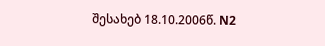შესახებ 18.10.2006წ. N2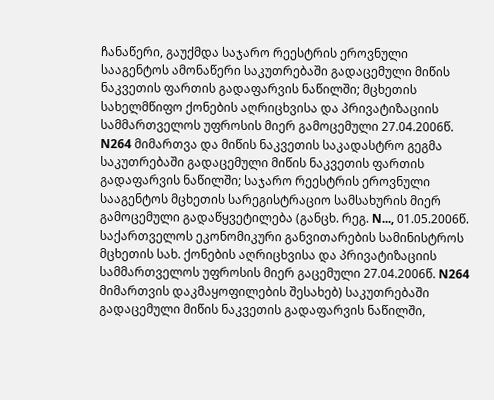ჩანაწერი, გაუქმდა საჯარო რეესტრის ეროვნული სააგენტოს ამონაწერი საკუთრებაში გადაცემული მიწის ნაკვეთის ფართის გადაფარვის ნაწილში; მცხეთის სახელმწიფო ქონების აღრიცხვისა და პრივატიზაციის სამმართველოს უფროსის მიერ გამოცემული 27.04.2006წ. N264 მიმართვა და მიწის ნაკვეთის საკადასტრო გეგმა საკუთრებაში გადაცემული მიწის ნაკვეთის ფართის გადაფარვის ნაწილში; საჯარო რეესტრის ეროვნული სააგენტოს მცხეთის სარეგისტრაციო სამსახურის მიერ გამოცემული გადაწყვეტილება (განცხ. რეგ. N..., 01.05.2006წ. საქართველოს ეკონომიკური განვითარების სამინისტროს მცხეთის სახ. ქონების აღრიცხვისა და პრივატიზაციის სამმართველოს უფროსის მიერ გაცემული 27.04.2006წ. N264 მიმართვის დაკმაყოფილების შესახებ) საკუთრებაში გადაცემული მიწის ნაკვეთის გადაფარვის ნაწილში,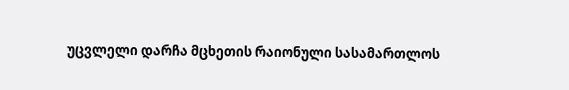უცვლელი დარჩა მცხეთის რაიონული სასამართლოს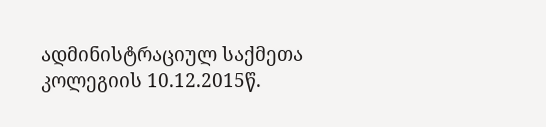ადმინისტრაციულ საქმეთა კოლეგიის 10.12.2015წ.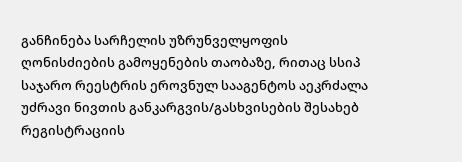განჩინება სარჩელის უზრუნველყოფის ღონისძიების გამოყენების თაობაზე, რითაც სსიპ საჯარო რეესტრის ეროვნულ სააგენტოს აეკრძალა უძრავი ნივთის განკარგვის/გასხვისების შესახებ რეგისტრაციის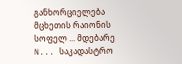განხორციელება მცხეთის რაიონის სოფელ ... მდებარე N... საკადასტრო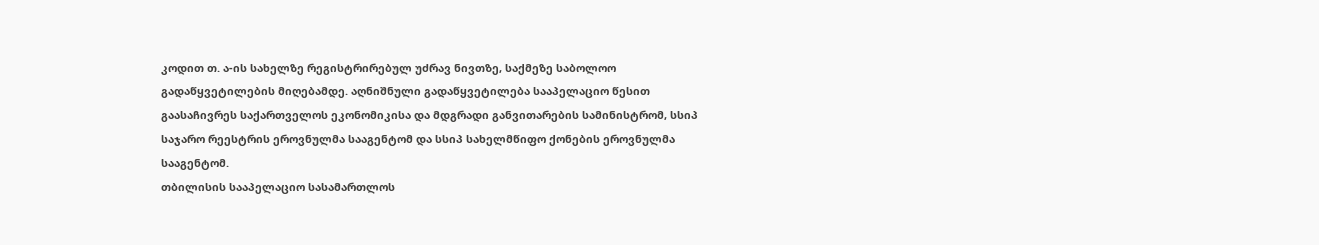კოდით თ. ა-ის სახელზე რეგისტრირებულ უძრავ ნივთზე, საქმეზე საბოლოო გადაწყვეტილების მიღებამდე. აღნიშნული გადაწყვეტილება სააპელაციო წესით გაასაჩივრეს საქართველოს ეკონომიკისა და მდგრადი განვითარების სამინისტრომ, სსიპ საჯარო რეესტრის ეროვნულმა სააგენტომ და სსიპ სახელმწიფო ქონების ეროვნულმა სააგენტომ.
თბილისის სააპელაციო სასამართლოს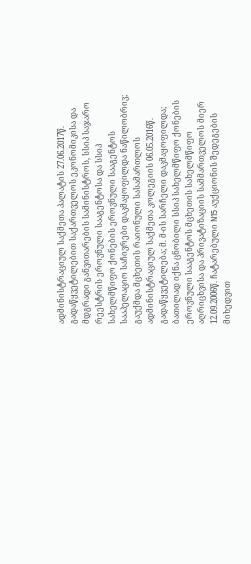ადმინისტრაციულ საქმეთა პალატის 27.06.2017წ. გადაწყვეტილებით საქართველოს ეკონომიკისა და მდგრადი განვითარების სამინისტროს, სსიპ საჯარო რეესტრის ეროვნული სააგენტოსა და სსიპ სახელმწიფო ქონების ეროვნული სააგენტოს სააპელაციო საჩივრები დაკმაყოფილდა ნაწილობრივ; გაუქმდა მცხეთის რაიონული სასამართლოს ადმინისტრაციულ საქმეთა კოლეგიის 06.05.2016წ. გადაწყვეტილება; მ. მ-ის სარჩელი დაკმაყოფილდა; ბათილად იქნა ცნობილი სსიპ სახელმწიფო ქონების ეროვნული სააგენტოს მცხეთის სახელმწიფო აღრიცხვისა და პრივატიზაციის სამმართველოს მიერ 12.09.2006წ. ჩატარებული N15 აუქციონის შედეგების მიხედვით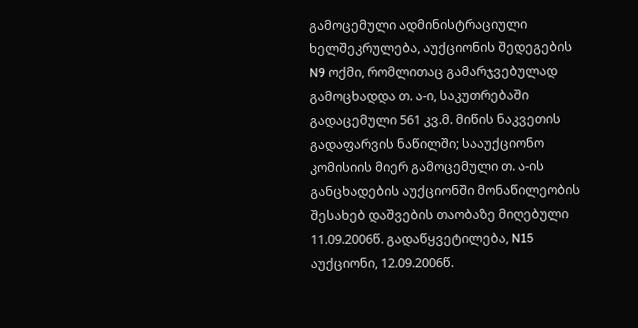გამოცემული ადმინისტრაციული ხელშეკრულება, აუქციონის შედეგების N9 ოქმი, რომლითაც გამარჯვებულად გამოცხადდა თ. ა-ი, საკუთრებაში გადაცემული 561 კვ.მ. მიწის ნაკვეთის გადაფარვის ნაწილში; სააუქციონო კომისიის მიერ გამოცემული თ. ა-ის განცხადების აუქციონში მონაწილეობის შესახებ დაშვების თაობაზე მიღებული 11.09.2006წ. გადაწყვეტილება, N15 აუქციონი, 12.09.2006წ.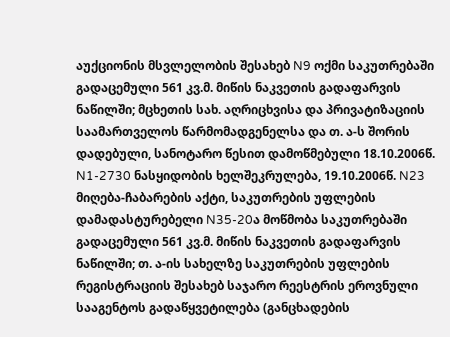აუქციონის მსვლელობის შესახებ N9 ოქმი საკუთრებაში გადაცემული 561 კვ.მ. მიწის ნაკვეთის გადაფარვის ნაწილში; მცხეთის სახ. აღრიცხვისა და პრივატიზაციის საამართველოს წარმომადგენელსა და თ. ა-ს შორის დადებული, სანოტარო წესით დამოწმებული 18.10.2006წ. N1-2730 ნასყიდობის ხელშეკრულება, 19.10.2006წ. N23 მიღება-ჩაბარების აქტი, საკუთრების უფლების დამადასტურებელი N35-20ა მოწმობა საკუთრებაში გადაცემული 561 კვ.მ. მიწის ნაკვეთის გადაფარვის ნაწილში; თ. ა-ის სახელზე საკუთრების უფლების რეგისტრაციის შესახებ საჯარო რეესტრის ეროვნული სააგენტოს გადაწყვეტილება (განცხადების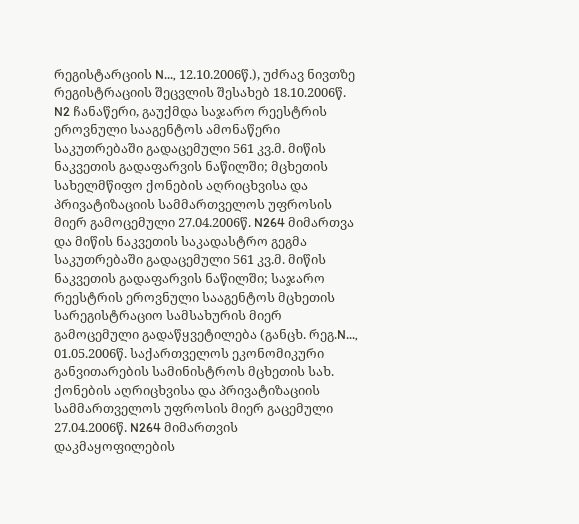რეგისტარციის N..., 12.10.2006წ.), უძრავ ნივთზე რეგისტრაციის შეცვლის შესახებ 18.10.2006წ. N2 ჩანაწერი, გაუქმდა საჯარო რეესტრის ეროვნული სააგენტოს ამონაწერი საკუთრებაში გადაცემული 561 კვ.მ. მიწის ნაკვეთის გადაფარვის ნაწილში; მცხეთის სახელმწიფო ქონების აღრიცხვისა და პრივატიზაციის სამმართველოს უფროსის მიერ გამოცემული 27.04.2006წ. N264 მიმართვა და მიწის ნაკვეთის საკადასტრო გეგმა საკუთრებაში გადაცემული 561 კვ.მ. მიწის ნაკვეთის გადაფარვის ნაწილში; საჯარო რეესტრის ეროვნული სააგენტოს მცხეთის სარეგისტრაციო სამსახურის მიერ გამოცემული გადაწყვეტილება (განცხ. რეგ.N..., 01.05.2006წ. საქართველოს ეკონომიკური განვითარების სამინისტროს მცხეთის სახ. ქონების აღრიცხვისა და პრივატიზაციის სამმართველოს უფროსის მიერ გაცემული 27.04.2006წ. N264 მიმართვის დაკმაყოფილების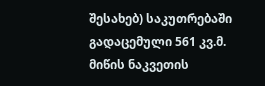შესახებ) საკუთრებაში გადაცემული 561 კვ.მ. მიწის ნაკვეთის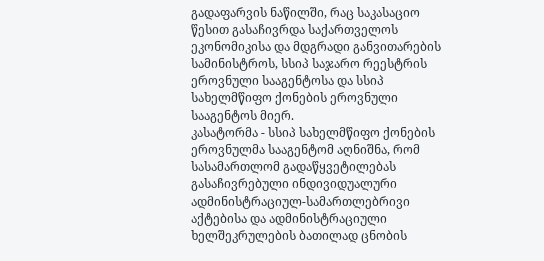გადაფარვის ნაწილში, რაც საკასაციო წესით გასაჩივრდა საქართველოს ეკონომიკისა და მდგრადი განვითარების სამინისტროს, სსიპ საჯარო რეესტრის ეროვნული სააგენტოსა და სსიპ სახელმწიფო ქონების ეროვნული სააგენტოს მიერ.
კასატორმა - სსიპ სახელმწიფო ქონების ეროვნულმა სააგენტომ აღნიშნა, რომ სასამართლომ გადაწყვეტილებას გასაჩივრებული ინდივიდუალური ადმინისტრაციულ-სამართლებრივი აქტებისა და ადმინისტრაციული ხელშეკრულების ბათილად ცნობის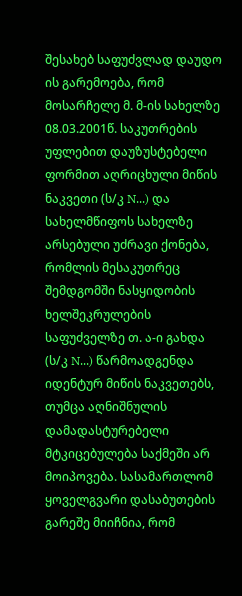შესახებ საფუძვლად დაუდო ის გარემოება, რომ მოსარჩელე მ. მ-ის სახელზე 08.03.2001წ. საკუთრების უფლებით დაუზუსტებელი ფორმით აღრიცხული მიწის ნაკვეთი (ს/კ N...) და სახელმწიფოს სახელზე არსებული უძრავი ქონება, რომლის მესაკუთრეც შემდგომში ნასყიდობის ხელშეკრულების საფუძველზე თ. ა-ი გახდა (ს/კ N...) წარმოადგენდა იდენტურ მიწის ნაკვეთებს, თუმცა აღნიშნულის დამადასტურებელი მტკიცებულება საქმეში არ მოიპოვება. სასამართლომ ყოველგვარი დასაბუთების გარეშე მიიჩნია, რომ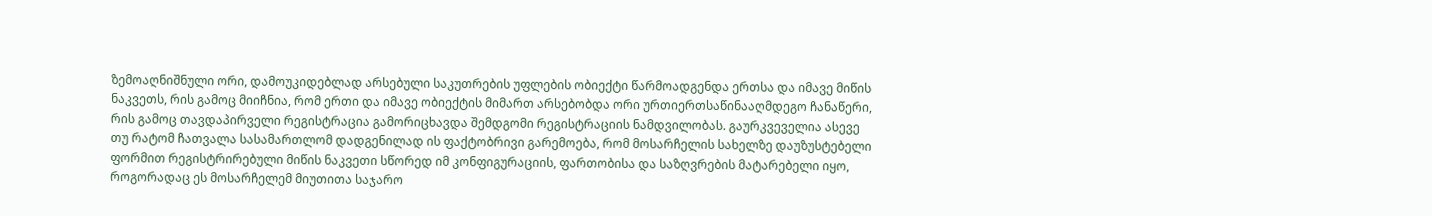ზემოაღნიშნული ორი, დამოუკიდებლად არსებული საკუთრების უფლების ობიექტი წარმოადგენდა ერთსა და იმავე მიწის ნაკვეთს, რის გამოც მიიჩნია, რომ ერთი და იმავე ობიექტის მიმართ არსებობდა ორი ურთიერთსაწინააღმდეგო ჩანაწერი, რის გამოც თავდაპირველი რეგისტრაცია გამორიცხავდა შემდგომი რეგისტრაციის ნამდვილობას. გაურკვეველია ასევე თუ რატომ ჩათვალა სასამართლომ დადგენილად ის ფაქტობრივი გარემოება, რომ მოსარჩელის სახელზე დაუზუსტებელი ფორმით რეგისტრირებული მიწის ნაკვეთი სწორედ იმ კონფიგურაციის, ფართობისა და საზღვრების მატარებელი იყო, როგორადაც ეს მოსარჩელემ მიუთითა საჯარო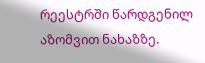რეესტრში წარდგენილ აზომვით ნახაზზე.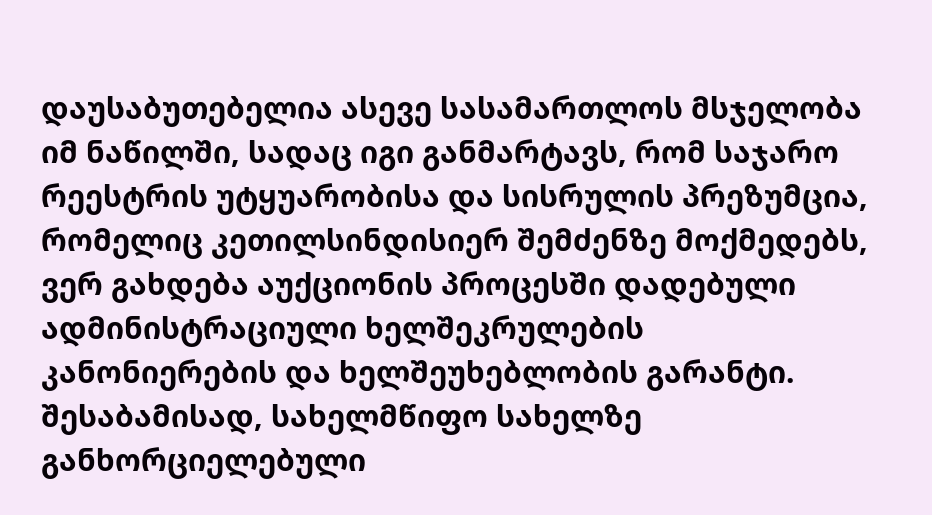დაუსაბუთებელია ასევე სასამართლოს მსჯელობა იმ ნაწილში, სადაც იგი განმარტავს, რომ საჯარო რეესტრის უტყუარობისა და სისრულის პრეზუმცია, რომელიც კეთილსინდისიერ შემძენზე მოქმედებს, ვერ გახდება აუქციონის პროცესში დადებული ადმინისტრაციული ხელშეკრულების კანონიერების და ხელშეუხებლობის გარანტი. შესაბამისად, სახელმწიფო სახელზე განხორციელებული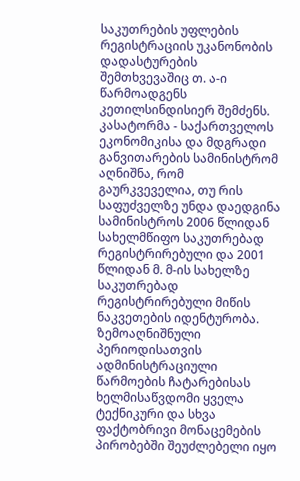საკუთრების უფლების რეგისტრაციის უკანონობის დადასტურების შემთხვევაშიც თ. ა-ი წარმოადგენს კეთილსინდისიერ შემძენს.
კასატორმა - საქართველოს ეკონომიკისა და მდგრადი განვითარების სამინისტრომ აღნიშნა, რომ გაურკვეველია, თუ რის საფუძველზე უნდა დაედგინა სამინისტროს 2006 წლიდან სახელმწიფო საკუთრებად რეგისტრირებული და 2001 წლიდან მ. მ-ის სახელზე საკუთრებად რეგისტრირებული მიწის ნაკვეთების იდენტურობა. ზემოაღნიშნული პერიოდისათვის ადმინისტრაციული წარმოების ჩატარებისას ხელმისაწვდომი ყველა ტექნიკური და სხვა ფაქტობრივი მონაცემების პირობებში შეუძლებელი იყო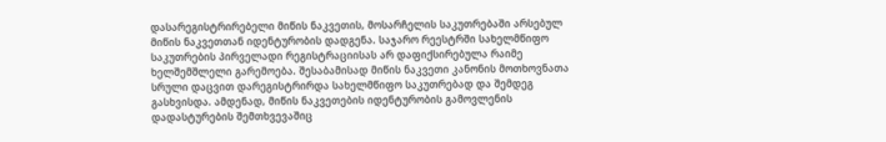დასარეგისტრირებელი მიწის ნაკვეთის, მოსარჩელის საკუთრებაში არსებულ მიწის ნაკვეთთან იდენტურობის დადგენა. საჯარო რეესტრში სახელმწიფო საკუთრების პირველადი რეგისტრაციისას არ დაფიქსირებულა რაიმე ხელშემშლელი გარემოება. შესაბამისად მიწის ნაკვეთი კანონის მოთხოვნათა სრული დაცვით დარეგისტრირდა სახელმწიფო საკუთრებად და შემდეგ გასხვისდა. ამდენად, მიწის ნაკვეთების იდენტურობის გამოვლენის დადასტურების შემთხვევაშიც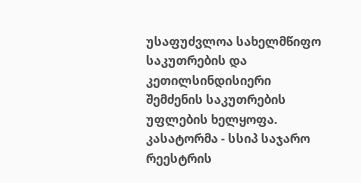უსაფუძვლოა სახელმწიფო საკუთრების და კეთილსინდისიერი შემძენის საკუთრების უფლების ხელყოფა.
კასატორმა - სსიპ საჯარო რეესტრის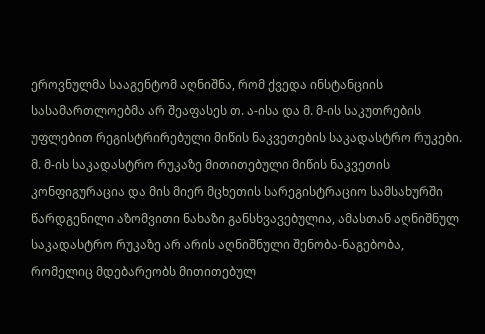ეროვნულმა სააგენტომ აღნიშნა, რომ ქვედა ინსტანციის სასამართლოებმა არ შეაფასეს თ. ა-ისა და მ. მ-ის საკუთრების უფლებით რეგისტრირებული მიწის ნაკვეთების საკადასტრო რუკები. მ. მ-ის საკადასტრო რუკაზე მითითებული მიწის ნაკვეთის კონფიგურაცია და მის მიერ მცხეთის სარეგისტრაციო სამსახურში წარდგენილი აზომვითი ნახაზი განსხვავებულია, ამასთან აღნიშნულ საკადასტრო რუკაზე არ არის აღნიშნული შენობა-ნაგებობა, რომელიც მდებარეობს მითითებულ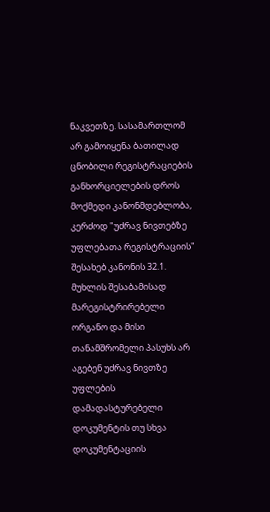ნაკვეთზე. სასამართლომ არ გამოიყენა ბათილად ცნობილი რეგისტრაციების განხორციელების დროს მოქმედი კანონმდებლობა, კერძოდ "უძრავ ნივთებზე უფლებათა რეგისტრაციის" შესახებ კანონის 32.1. მუხლის შესაბამისად მარეგისტრირებელი ორგანო და მისი თანამშრომელი პასუხს არ აგებენ უძრავ ნივთზე უფლების დამადასტურებელი დოკუმენტის თუ სხვა დოკუმენტაციის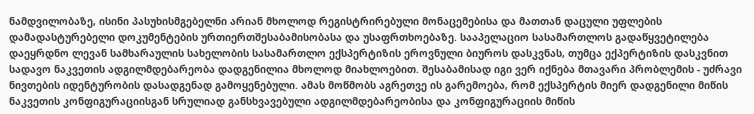ნამდვილობაზე, ისინი პასუხისმგებელნი არიან მხოლოდ რეგისტრირებული მონაცემებისა და მათთან დაცული უფლების დამადასტურებელი დოკუმენტების ურთიერთშესაბამისობასა და უსაფრთხოებაზე. სააპელაციო სასამართლოს გადაწყვეტილება დაეყრდნო ლევან სამხარაულის სახელობის სასამართლო ექსპერტიზის ეროვნული ბიუროს დასკვნას, თუმცა ექპერტიზის დასკვნით სადავო ნაკვეთის ადგილმდებარეობა დადგენილია მხოლოდ მიახლოებით. შესაბამისად იგი ვერ იქნება მთავარი პრობლემის - უძრავი ნივთების იდენტურობის დასადგენად გამოყენებული. ამას მოწმობს აგრეთვე ის გარემოება, რომ ექსპერტის მიერ დადგენილი მიწის ნაკვეთის კონფიგურაციისგან სრულიად განსხვავებული ადგილმდებარეობისა და კონფიგურაციის მიწის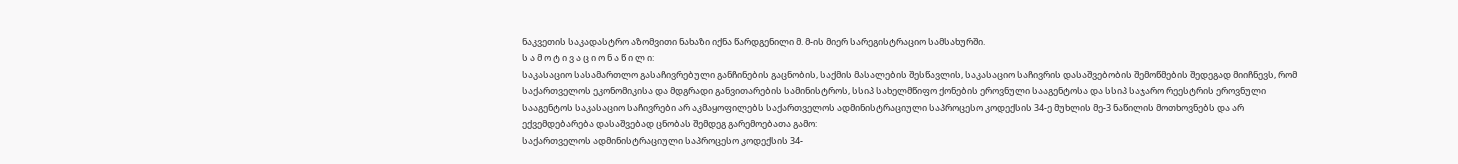ნაკვეთის საკადასტრო აზომვითი ნახაზი იქნა წარდგენილი მ. მ-ის მიერ სარეგისტრაციო სამსახურში.
ს ა მ ო ტ ი ვ ა ც ი ო ნ ა წ ი ლ ი:
საკასაციო სასამართლო გასაჩივრებული განჩინების გაცნობის, საქმის მასალების შესწავლის, საკასაციო საჩივრის დასაშვებობის შემოწმების შედეგად მიიჩნევს, რომ საქართველოს ეკონომიკისა და მდგრადი განვითარების სამინისტროს, სსიპ სახელმწიფო ქონების ეროვნული სააგენტოსა და სსიპ საჯარო რეესტრის ეროვნული სააგენტოს საკასაციო საჩივრები არ აკმაყოფილებს საქართველოს ადმინისტრაციული საპროცესო კოდექსის 34-ე მუხლის მე-3 ნაწილის მოთხოვნებს და არ ექვემდებარება დასაშვებად ცნობას შემდეგ გარემოებათა გამო:
საქართველოს ადმინისტრაციული საპროცესო კოდექსის 34-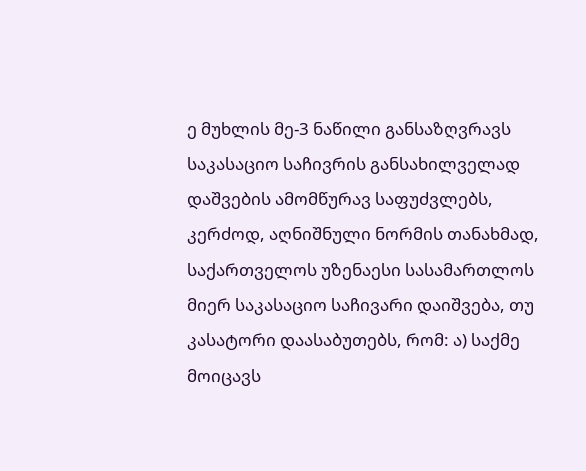ე მუხლის მე-3 ნაწილი განსაზღვრავს საკასაციო საჩივრის განსახილველად დაშვების ამომწურავ საფუძვლებს, კერძოდ, აღნიშნული ნორმის თანახმად, საქართველოს უზენაესი სასამართლოს მიერ საკასაციო საჩივარი დაიშვება, თუ კასატორი დაასაბუთებს, რომ: ა) საქმე მოიცავს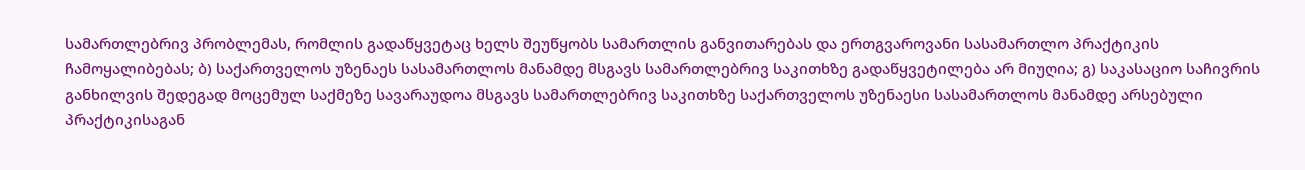სამართლებრივ პრობლემას, რომლის გადაწყვეტაც ხელს შეუწყობს სამართლის განვითარებას და ერთგვაროვანი სასამართლო პრაქტიკის ჩამოყალიბებას; ბ) საქართველოს უზენაეს სასამართლოს მანამდე მსგავს სამართლებრივ საკითხზე გადაწყვეტილება არ მიუღია; გ) საკასაციო საჩივრის განხილვის შედეგად მოცემულ საქმეზე სავარაუდოა მსგავს სამართლებრივ საკითხზე საქართველოს უზენაესი სასამართლოს მანამდე არსებული პრაქტიკისაგან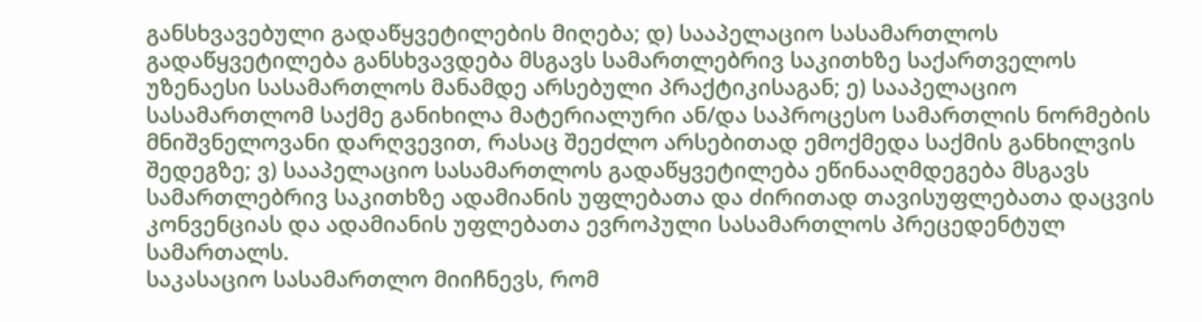განსხვავებული გადაწყვეტილების მიღება; დ) სააპელაციო სასამართლოს გადაწყვეტილება განსხვავდება მსგავს სამართლებრივ საკითხზე საქართველოს უზენაესი სასამართლოს მანამდე არსებული პრაქტიკისაგან; ე) სააპელაციო სასამართლომ საქმე განიხილა მატერიალური ან/და საპროცესო სამართლის ნორმების მნიშვნელოვანი დარღვევით, რასაც შეეძლო არსებითად ემოქმედა საქმის განხილვის შედეგზე; ვ) სააპელაციო სასამართლოს გადაწყვეტილება ეწინააღმდეგება მსგავს სამართლებრივ საკითხზე ადამიანის უფლებათა და ძირითად თავისუფლებათა დაცვის კონვენციას და ადამიანის უფლებათა ევროპული სასამართლოს პრეცედენტულ სამართალს.
საკასაციო სასამართლო მიიჩნევს, რომ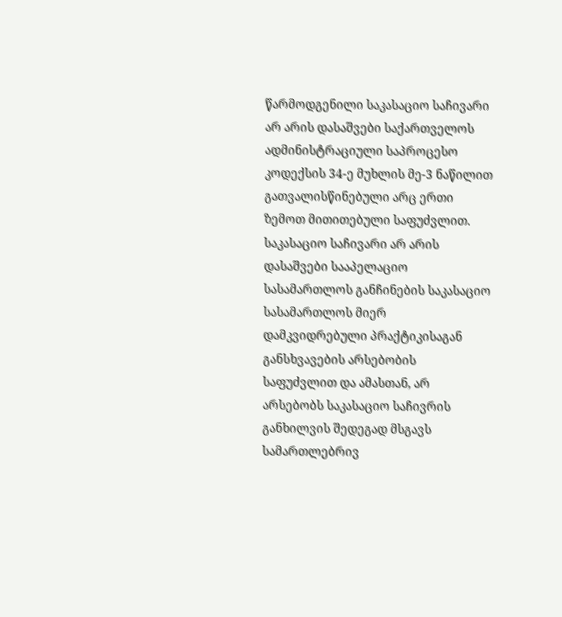წარმოდგენილი საკასაციო საჩივარი არ არის დასაშვები საქართველოს ადმინისტრაციული საპროცესო კოდექსის 34-ე მუხლის მე-3 ნაწილით გათვალისწინებული არც ერთი ზემოთ მითითებული საფუძვლით.
საკასაციო საჩივარი არ არის დასაშვები სააპელაციო სასამართლოს განჩინების საკასაციო სასამართლოს მიერ დამკვიდრებული პრაქტიკისაგან განსხვავების არსებობის საფუძვლით და ამასთან, არ არსებობს საკასაციო საჩივრის განხილვის შედეგად მსგავს სამართლებრივ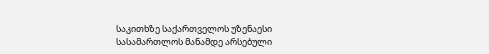საკითხზე საქართველოს უზენაესი სასამართლოს მანამდე არსებული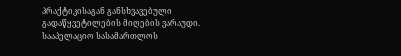პრაქტიკისაგან განსხვავებული გადაწყვეტილების მიღების ვარაუდი. სააპელაციო სასამართლოს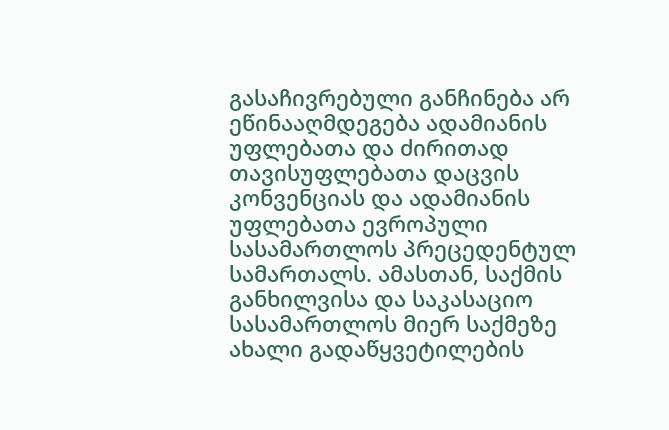გასაჩივრებული განჩინება არ ეწინააღმდეგება ადამიანის უფლებათა და ძირითად თავისუფლებათა დაცვის კონვენციას და ადამიანის უფლებათა ევროპული სასამართლოს პრეცედენტულ სამართალს. ამასთან, საქმის განხილვისა და საკასაციო სასამართლოს მიერ საქმეზე ახალი გადაწყვეტილების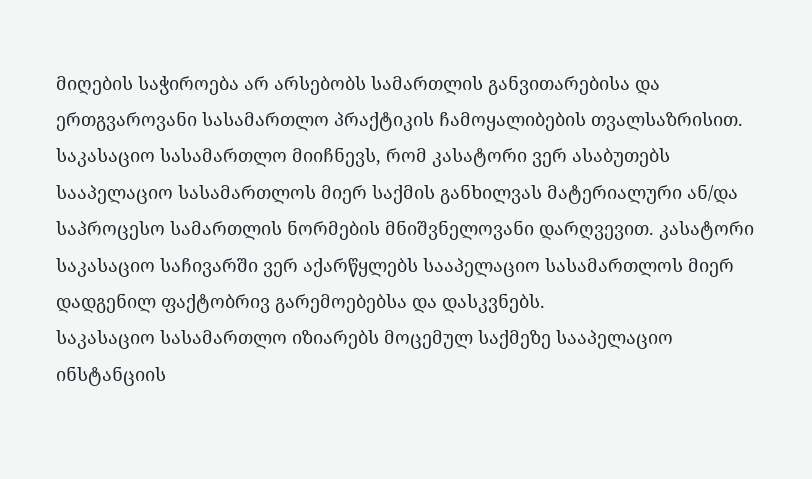მიღების საჭიროება არ არსებობს სამართლის განვითარებისა და ერთგვაროვანი სასამართლო პრაქტიკის ჩამოყალიბების თვალსაზრისით.
საკასაციო სასამართლო მიიჩნევს, რომ კასატორი ვერ ასაბუთებს სააპელაციო სასამართლოს მიერ საქმის განხილვას მატერიალური ან/და საპროცესო სამართლის ნორმების მნიშვნელოვანი დარღვევით. კასატორი საკასაციო საჩივარში ვერ აქარწყლებს სააპელაციო სასამართლოს მიერ დადგენილ ფაქტობრივ გარემოებებსა და დასკვნებს.
საკასაციო სასამართლო იზიარებს მოცემულ საქმეზე სააპელაციო ინსტანციის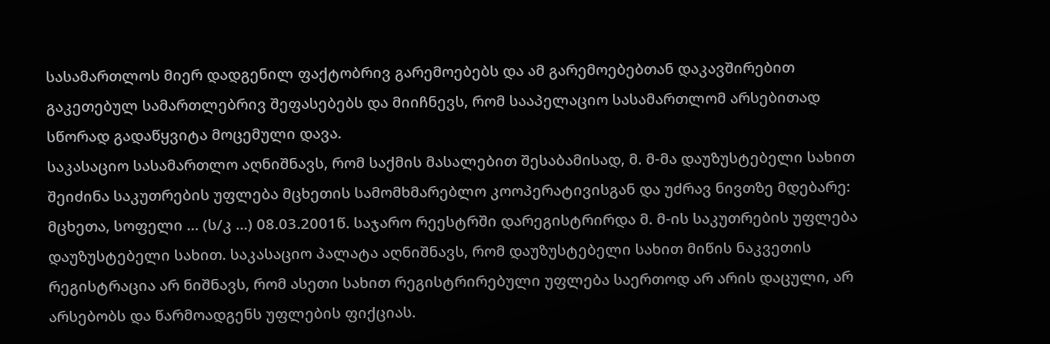სასამართლოს მიერ დადგენილ ფაქტობრივ გარემოებებს და ამ გარემოებებთან დაკავშირებით გაკეთებულ სამართლებრივ შეფასებებს და მიიჩნევს, რომ სააპელაციო სასამართლომ არსებითად სწორად გადაწყვიტა მოცემული დავა.
საკასაციო სასამართლო აღნიშნავს, რომ საქმის მასალებით შესაბამისად, მ. მ-მა დაუზუსტებელი სახით შეიძინა საკუთრების უფლება მცხეთის სამომხმარებლო კოოპერატივისგან და უძრავ ნივთზე მდებარე: მცხეთა, სოფელი ... (ს/კ ...) 08.03.2001წ. საჯარო რეესტრში დარეგისტრირდა მ. მ-ის საკუთრების უფლება დაუზუსტებელი სახით. საკასაციო პალატა აღნიშნავს, რომ დაუზუსტებელი სახით მიწის ნაკვეთის რეგისტრაცია არ ნიშნავს, რომ ასეთი სახით რეგისტრირებული უფლება საერთოდ არ არის დაცული, არ არსებობს და წარმოადგენს უფლების ფიქციას.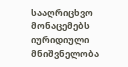სააღრიცხვო მონაცემებს იურიდიული მნიშვნელობა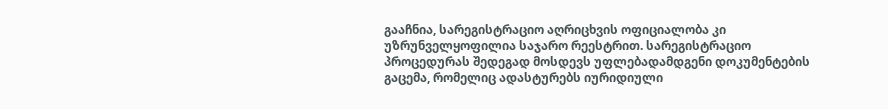გააჩნია, სარეგისტრაციო აღრიცხვის ოფიციალობა კი უზრუნველყოფილია საჯარო რეესტრით. სარეგისტრაციო პროცედურას შედეგად მოსდევს უფლებადამდგენი დოკუმენტების გაცემა, რომელიც ადასტურებს იურიდიული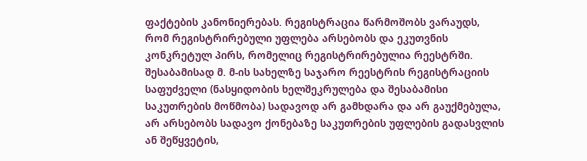ფაქტების კანონიერებას. რეგისტრაცია წარმოშობს ვარაუდს, რომ რეგისტრირებული უფლება არსებობს და ეკუთვნის კონკრეტულ პირს, რომელიც რეგისტრირებულია რეესტრში. შესაბამისად მ. მ-ის სახელზე საჯარო რეესტრის რეგისტრაციის საფუძველი (ნასყიდობის ხელშეკრულება და შესაბამისი საკუთრების მოწმობა) სადავოდ არ გამხდარა და არ გაუქმებულა, არ არსებობს სადავო ქონებაზე საკუთრების უფლების გადასვლის ან შეწყვეტის,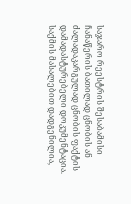საჯარო რეესტრის შესაბამისი ჩანაწერის ბათილად ცნობის ან ძალადაკარგულად ცნობის ფაქტის დამადასტურებელი დოკუმენტაცია. საქმის მასალებით დადგენილია,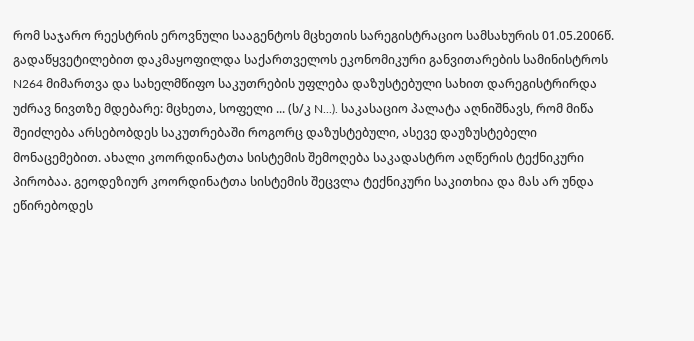რომ საჯარო რეესტრის ეროვნული სააგენტოს მცხეთის სარეგისტრაციო სამსახურის 01.05.2006წ. გადაწყვეტილებით დაკმაყოფილდა საქართველოს ეკონომიკური განვითარების სამინისტროს N264 მიმართვა და სახელმწიფო საკუთრების უფლება დაზუსტებული სახით დარეგისტრირდა უძრავ ნივთზე მდებარე: მცხეთა, სოფელი ... (ს/კ N...). საკასაციო პალატა აღნიშნავს, რომ მიწა შეიძლება არსებობდეს საკუთრებაში როგორც დაზუსტებული, ასევე დაუზუსტებელი მონაცემებით. ახალი კოორდინატთა სისტემის შემოღება საკადასტრო აღწერის ტექნიკური პირობაა. გეოდეზიურ კოორდინატთა სისტემის შეცვლა ტექნიკური საკითხია და მას არ უნდა ეწირებოდეს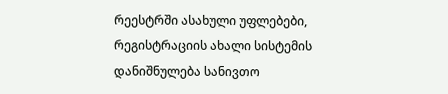რეესტრში ასახული უფლებები, რეგისტრაციის ახალი სისტემის დანიშნულება სანივთო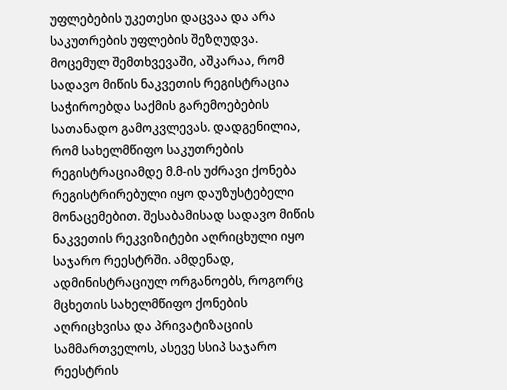უფლებების უკეთესი დაცვაა და არა საკუთრების უფლების შეზღუდვა. მოცემულ შემთხვევაში, აშკარაა, რომ სადავო მიწის ნაკვეთის რეგისტრაცია საჭიროებდა საქმის გარემოებების სათანადო გამოკვლევას. დადგენილია, რომ სახელმწიფო საკუთრების რეგისტრაციამდე მ.მ-ის უძრავი ქონება რეგისტრირებული იყო დაუზუსტებელი მონაცემებით. შესაბამისად სადავო მიწის ნაკვეთის რეკვიზიტები აღრიცხული იყო საჯარო რეესტრში. ამდენად, ადმინისტრაციულ ორგანოებს, როგორც მცხეთის სახელმწიფო ქონების აღრიცხვისა და პრივატიზაციის სამმართველოს, ასევე სსიპ საჯარო რეესტრის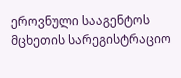ეროვნული სააგენტოს მცხეთის სარეგისტრაციო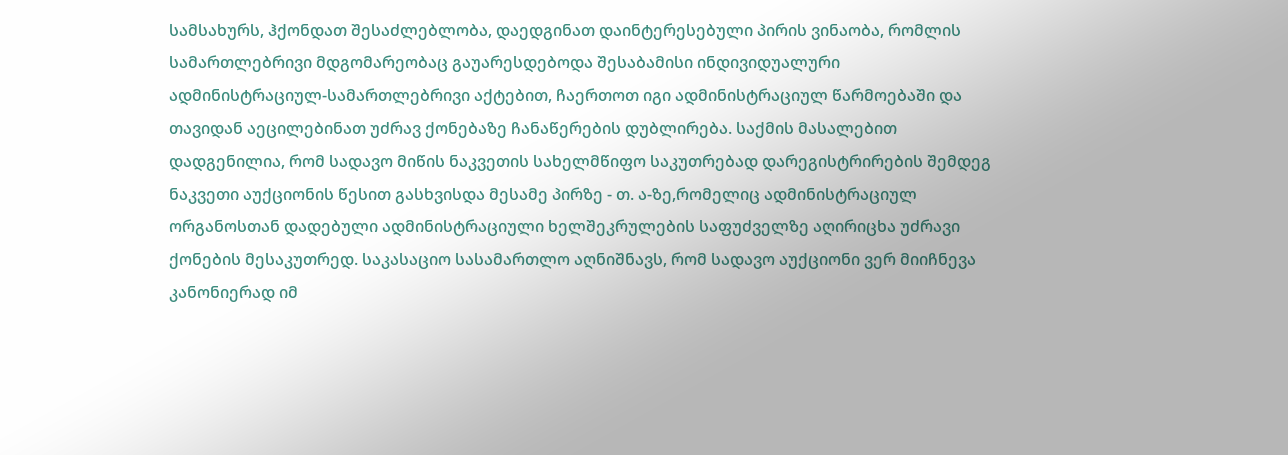სამსახურს, ჰქონდათ შესაძლებლობა, დაედგინათ დაინტერესებული პირის ვინაობა, რომლის სამართლებრივი მდგომარეობაც გაუარესდებოდა შესაბამისი ინდივიდუალური ადმინისტრაციულ-სამართლებრივი აქტებით, ჩაერთოთ იგი ადმინისტრაციულ წარმოებაში და თავიდან აეცილებინათ უძრავ ქონებაზე ჩანაწერების დუბლირება. საქმის მასალებით დადგენილია, რომ სადავო მიწის ნაკვეთის სახელმწიფო საკუთრებად დარეგისტრირების შემდეგ ნაკვეთი აუქციონის წესით გასხვისდა მესამე პირზე - თ. ა-ზე,რომელიც ადმინისტრაციულ ორგანოსთან დადებული ადმინისტრაციული ხელშეკრულების საფუძველზე აღირიცხა უძრავი ქონების მესაკუთრედ. საკასაციო სასამართლო აღნიშნავს, რომ სადავო აუქციონი ვერ მიიჩნევა კანონიერად იმ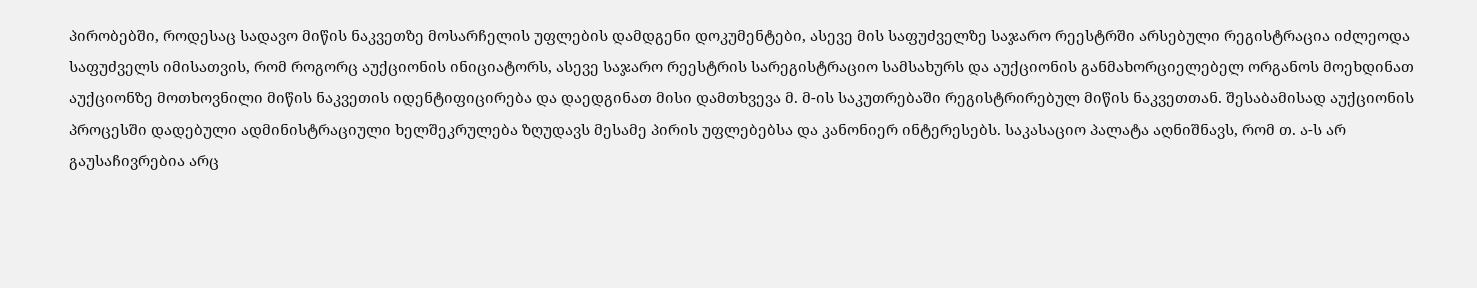პირობებში, როდესაც სადავო მიწის ნაკვეთზე მოსარჩელის უფლების დამდგენი დოკუმენტები, ასევე მის საფუძველზე საჯარო რეესტრში არსებული რეგისტრაცია იძლეოდა საფუძველს იმისათვის, რომ როგორც აუქციონის ინიციატორს, ასევე საჯარო რეესტრის სარეგისტრაციო სამსახურს და აუქციონის განმახორციელებელ ორგანოს მოეხდინათ აუქციონზე მოთხოვნილი მიწის ნაკვეთის იდენტიფიცირება და დაედგინათ მისი დამთხვევა მ. მ-ის საკუთრებაში რეგისტრირებულ მიწის ნაკვეთთან. შესაბამისად აუქციონის პროცესში დადებული ადმინისტრაციული ხელშეკრულება ზღუდავს მესამე პირის უფლებებსა და კანონიერ ინტერესებს. საკასაციო პალატა აღნიშნავს, რომ თ. ა-ს არ გაუსაჩივრებია არც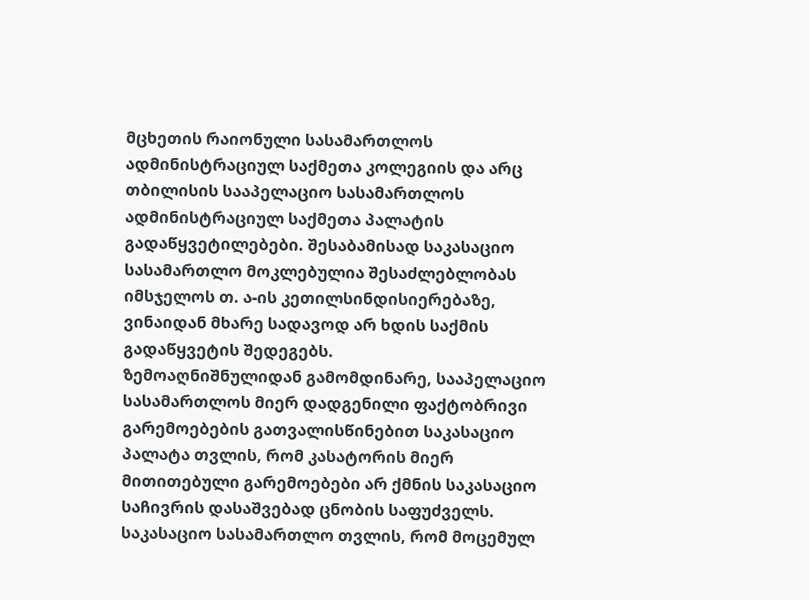მცხეთის რაიონული სასამართლოს ადმინისტრაციულ საქმეთა კოლეგიის და არც თბილისის სააპელაციო სასამართლოს ადმინისტრაციულ საქმეთა პალატის გადაწყვეტილებები. შესაბამისად საკასაციო სასამართლო მოკლებულია შესაძლებლობას იმსჯელოს თ. ა-ის კეთილსინდისიერებაზე, ვინაიდან მხარე სადავოდ არ ხდის საქმის გადაწყვეტის შედეგებს.
ზემოაღნიშნულიდან გამომდინარე, სააპელაციო სასამართლოს მიერ დადგენილი ფაქტობრივი გარემოებების გათვალისწინებით საკასაციო პალატა თვლის, რომ კასატორის მიერ მითითებული გარემოებები არ ქმნის საკასაციო საჩივრის დასაშვებად ცნობის საფუძველს. საკასაციო სასამართლო თვლის, რომ მოცემულ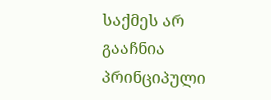საქმეს არ გააჩნია პრინციპული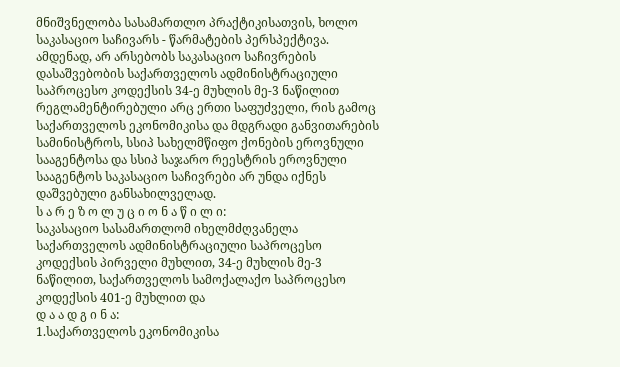მნიშვნელობა სასამართლო პრაქტიკისათვის, ხოლო საკასაციო საჩივარს - წარმატების პერსპექტივა. ამდენად, არ არსებობს საკასაციო საჩივრების დასაშვებობის საქართველოს ადმინისტრაციული საპროცესო კოდექსის 34-ე მუხლის მე-3 ნაწილით რეგლამენტირებული არც ერთი საფუძველი, რის გამოც საქართველოს ეკონომიკისა და მდგრადი განვითარების სამინისტროს, სსიპ სახელმწიფო ქონების ეროვნული
სააგენტოსა და სსიპ საჯარო რეესტრის ეროვნული სააგენტოს საკასაციო საჩივრები არ უნდა იქნეს დაშვებული განსახილველად.
ს ა რ ე ზ ო ლ უ ც ი ო ნ ა წ ი ლ ი:
საკასაციო სასამართლომ იხელმძღვანელა საქართველოს ადმინისტრაციული საპროცესო კოდექსის პირველი მუხლით, 34-ე მუხლის მე-3 ნაწილით, საქართველოს სამოქალაქო საპროცესო კოდექსის 401-ე მუხლით და
დ ა ა დ გ ი ნ ა:
1.საქართველოს ეკონომიკისა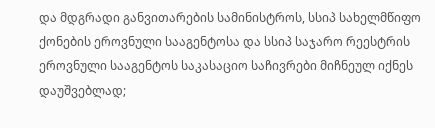და მდგრადი განვითარების სამინისტროს, სსიპ სახელმწიფო ქონების ეროვნული სააგენტოსა და სსიპ საჯარო რეესტრის ეროვნული სააგენტოს საკასაციო საჩივრები მიჩნეულ იქნეს დაუშვებლად;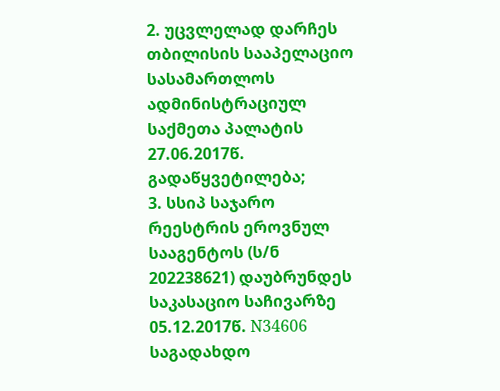2. უცვლელად დარჩეს თბილისის სააპელაციო სასამართლოს ადმინისტრაციულ საქმეთა პალატის 27.06.2017წ. გადაწყვეტილება;
3. სსიპ საჯარო რეესტრის ეროვნულ სააგენტოს (ს/ნ 202238621) დაუბრუნდეს საკასაციო საჩივარზე 05.12.2017წ. N34606 საგადახდო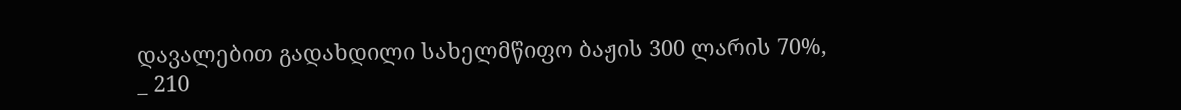დავალებით გადახდილი სახელმწიფო ბაჟის 300 ლარის 70%, _ 210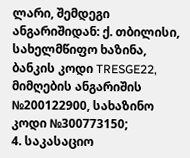ლარი, შემდეგი ანგარიშიდან: ქ. თბილისი, სახელმწიფო ხაზინა, ბანკის კოდი TRESGE22, მიმღების ანგარიშის №200122900, სახაზინო კოდი №300773150;
4. საკასაციო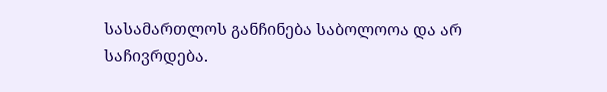სასამართლოს განჩინება საბოლოოა და არ საჩივრდება.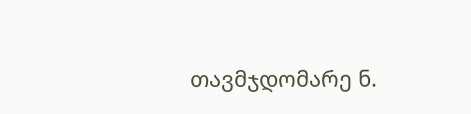თავმჯდომარე ნ.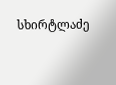სხირტლაძე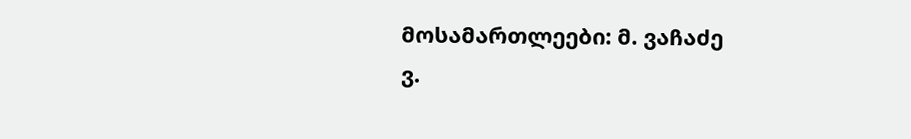მოსამართლეები: მ. ვაჩაძე
ვ.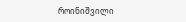როინიშვილი